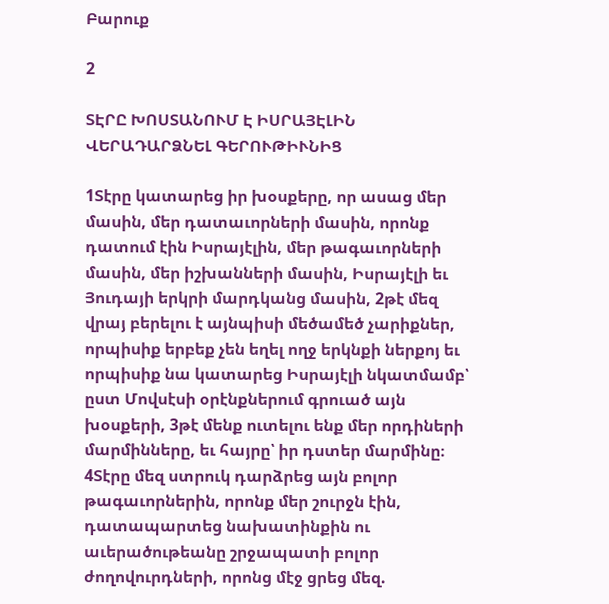Բարուք

2

ՏԷՐԸ ԽՈՍՏԱՆՈՒՄ Է ԻՍՐԱՅԷԼԻՆ ՎԵՐԱԴԱՐՁՆԵԼ ԳԵՐՈՒԹԻՒՆԻՑ

1Տէրը կատարեց իր խօսքերը, որ ասաց մեր մասին, մեր դատաւորների մասին, որոնք դատում էին Իսրայէլին, մեր թագաւորների մասին, մեր իշխանների մասին, Իսրայէլի եւ Յուդայի երկրի մարդկանց մասին, 2թէ մեզ վրայ բերելու է այնպիսի մեծամեծ չարիքներ, որպիսիք երբեք չեն եղել ողջ երկնքի ներքոյ եւ որպիսիք նա կատարեց Իսրայէլի նկատմամբ՝ ըստ Մովսէսի օրէնքներում գրուած այն խօսքերի, 3թէ մենք ուտելու ենք մեր որդիների մարմինները, եւ հայրը՝ իր դստեր մարմինը։ 4Տէրը մեզ ստրուկ դարձրեց այն բոլոր թագաւորներին, որոնք մեր շուրջն էին, դատապարտեց նախատինքին ու աւերածութեանը շրջապատի բոլոր ժողովուրդների, որոնց մէջ ցրեց մեզ.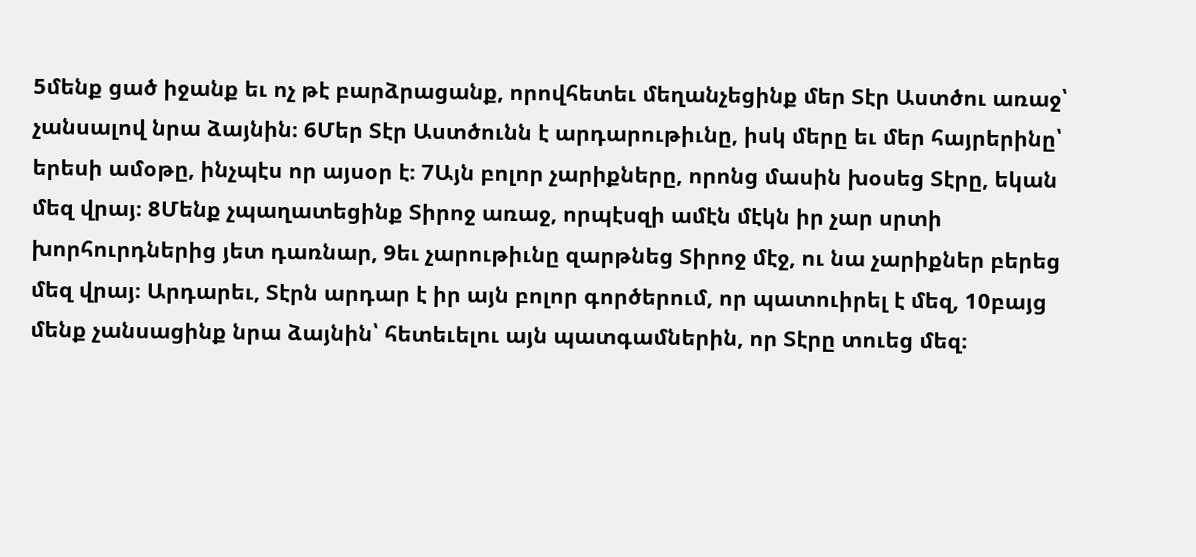5մենք ցած իջանք եւ ոչ թէ բարձրացանք, որովհետեւ մեղանչեցինք մեր Տէր Աստծու առաջ՝ չանսալով նրա ձայնին։ 6Մեր Տէր Աստծունն է արդարութիւնը, իսկ մերը եւ մեր հայրերինը՝ երեսի ամօթը, ինչպէս որ այսօր է։ 7Այն բոլոր չարիքները, որոնց մասին խօսեց Տէրը, եկան մեզ վրայ։ 8Մենք չպաղատեցինք Տիրոջ առաջ, որպէսզի ամէն մէկն իր չար սրտի խորհուրդներից յետ դառնար, 9եւ չարութիւնը զարթնեց Տիրոջ մէջ, ու նա չարիքներ բերեց մեզ վրայ։ Արդարեւ, Տէրն արդար է իր այն բոլոր գործերում, որ պատուիրել է մեզ, 10բայց մենք չանսացինք նրա ձայնին՝ հետեւելու այն պատգամներին, որ Տէրը տուեց մեզ։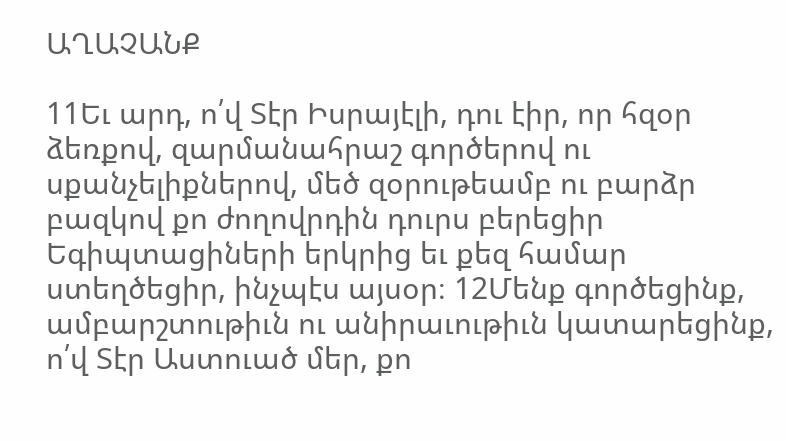ԱՂԱՉԱՆՔ

11Եւ արդ, ո՛վ Տէր Իսրայէլի, դու էիր, որ հզօր ձեռքով, զարմանահրաշ գործերով ու սքանչելիքներով, մեծ զօրութեամբ ու բարձր բազկով քո ժողովրդին դուրս բերեցիր Եգիպտացիների երկրից եւ քեզ համար ստեղծեցիր, ինչպէս այսօր։ 12Մենք գործեցինք, ամբարշտութիւն ու անիրաւութիւն կատարեցինք, ո՛վ Տէր Աստուած մեր, քո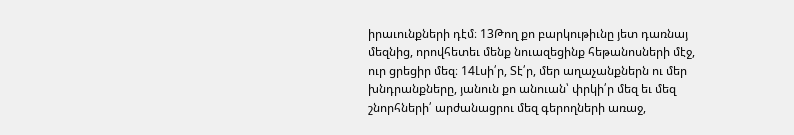իրաւունքների դէմ։ 13Թող քո բարկութիւնը յետ դառնայ մեզնից, որովհետեւ մենք նուազեցինք հեթանոսների մէջ, ուր ցրեցիր մեզ։ 14Լսի՛ր, Տէ՛ր, մեր աղաչանքներն ու մեր խնդրանքները, յանուն քո անուան՝ փրկի՛ր մեզ եւ մեզ շնորհների՛ արժանացրու մեզ գերողների առաջ,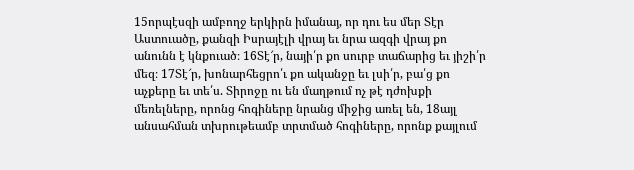15որպէսզի ամբողջ երկիրն իմանայ, որ դու ես մեր Տէր Աստուածը, քանզի Իսրայէլի վրայ եւ նրա ազգի վրայ քո անունն է կնքուած։ 16Տէ՜ր, նայի՛ր քո սուրբ տաճարից եւ յիշի՛ր մեզ։ 17Տէ՜ր, խոնարհեցրո՛ւ քո ականջը եւ լսի՛ր, բա՛ց քո աչքերը եւ տե՛ս. Տիրոջը ու են մաղթում ոչ թէ դժոխքի մեռելները, որոնց հոգիները նրանց միջից առել են, 18այլ անսահման տխրութեամբ տրտմած հոգիները, որոնք քայլում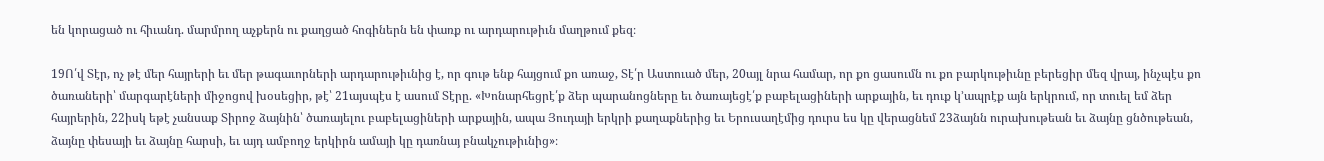են կորացած ու հիւանդ. մարմրող աչքերն ու քաղցած հոգիներն են փառք ու արդարութիւն մաղթում քեզ։

19Ո՛վ Տէր, ոչ թէ մեր հայրերի եւ մեր թագաւորների արդարութիւնից է, որ գութ ենք հայցում քո առաջ, Տէ՛ր Աստուած մեր, 20այլ նրա համար, որ քո ցասումն ու քո բարկութիւնը բերեցիր մեզ վրայ, ինչպէս քո ծառաների՝ մարգարէների միջոցով խօսեցիր, թէ՝ 21այսպէս է ասում Տէրը. «Խոնարհեցրէ՛ք ձեր պարանոցները եւ ծառայեցէ՛ք բաբելացիների արքային, եւ դուք կ’ապրէք այն երկրում, որ տուել եմ ձեր հայրերին, 22իսկ եթէ չանսաք Տիրոջ ձայնին՝ ծառայելու բաբելացիների արքային, ապա Յուդայի երկրի քաղաքներից եւ Երուսաղէմից դուրս ես կը վերացնեմ 23ձայնն ուրախութեան եւ ձայնը ցնծութեան, ձայնը փեսայի եւ ձայնը հարսի, եւ այդ ամբողջ երկիրն ամայի կը դառնայ բնակչութիւնից»։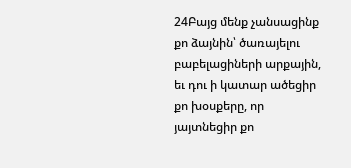24Բայց մենք չանսացինք քո ձայնին՝ ծառայելու բաբելացիների արքային, եւ դու ի կատար ածեցիր քո խօսքերը, որ յայտնեցիր քո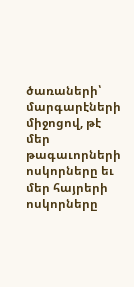ծառաների՝ մարգարէների միջոցով, թէ մեր թագաւորների ոսկորները եւ մեր հայրերի ոսկորները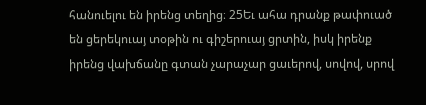հանուելու են իրենց տեղից։ 25Եւ ահա դրանք թափուած են ցերեկուայ տօթին ու գիշերուայ ցրտին, իսկ իրենք իրենց վախճանը գտան չարաչար ցաւերով, սովով, սրով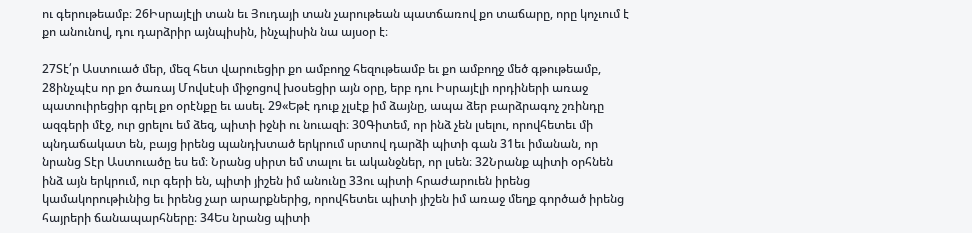ու գերութեամբ։ 26Իսրայէլի տան եւ Յուդայի տան չարութեան պատճառով քո տաճարը, որը կոչւում է քո անունով, դու դարձրիր այնպիսին, ինչպիսին նա այսօր է։

27Տէ՛ր Աստուած մեր, մեզ հետ վարուեցիր քո ամբողջ հեզութեամբ եւ քո ամբողջ մեծ գթութեամբ, 28ինչպէս որ քո ծառայ Մովսէսի միջոցով խօսեցիր այն օրը, երբ դու Իսրայէլի որդիների առաջ պատուիրեցիր գրել քո օրէնքը եւ ասել. 29«Եթէ դուք չլսէք իմ ձայնը, ապա ձեր բարձրագոչ շռինդը ազգերի մէջ, ուր ցրելու եմ ձեզ, պիտի իջնի ու նուազի։ 30Գիտեմ, որ ինձ չեն լսելու, որովհետեւ մի պնդաճակատ են, բայց իրենց պանդխտած երկրում սրտով դարձի պիտի գան 31եւ իմանան, որ նրանց Տէր Աստուածը ես եմ։ Նրանց սիրտ եմ տալու եւ ականջներ, որ լսեն։ 32Նրանք պիտի օրհնեն ինձ այն երկրում, ուր գերի են, պիտի յիշեն իմ անունը 33ու պիտի հրաժարուեն իրենց կամակորութիւնից եւ իրենց չար արարքներից, որովհետեւ պիտի յիշեն իմ առաջ մեղք գործած իրենց հայրերի ճանապարհները։ 34Ես նրանց պիտի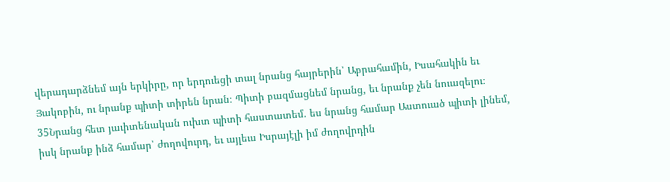վերադարձնեմ այն երկիրը, որ երդուեցի տալ նրանց հայրերին՝ Աբրահամին, Իսահակին եւ Յակոբին, ու նրանք պիտի տիրեն նրան։ Պիտի բազմացնեմ նրանց, եւ նրանք չեն նուազելու։ 35Նրանց հետ յաւիտենական ուխտ պիտի հաստատեմ. ես նրանց համար Աստուած պիտի լինեմ, իսկ նրանք ինձ համար՝ ժողովուրդ, եւ այլեւս Իսրայէլի իմ ժողովրդին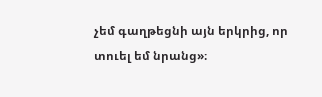չեմ գաղթեցնի այն երկրից, որ տուել եմ նրանց»։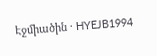Էջմիածին · HYEJB1994